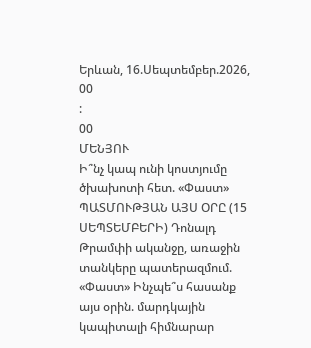Երևան, 16.Սեպտեմբեր.2026,
00
:
00
ՄԵՆՅՈՒ
Ի՞նչ կապ ունի կոստյումը ծխախոտի հետ. «Փաստ» ՊԱՏՄՈՒԹՅԱՆ ԱՅՍ ՕՐԸ (15 ՍԵՊՏԵՄԲԵՐԻ) Դոնալդ Թրամփի ականջը, առաջին տանկերը պատերազմում. «Փաստ» Ինչպե՞ս հասանք այս օրին. մարդկային կապիտալի հիմնարար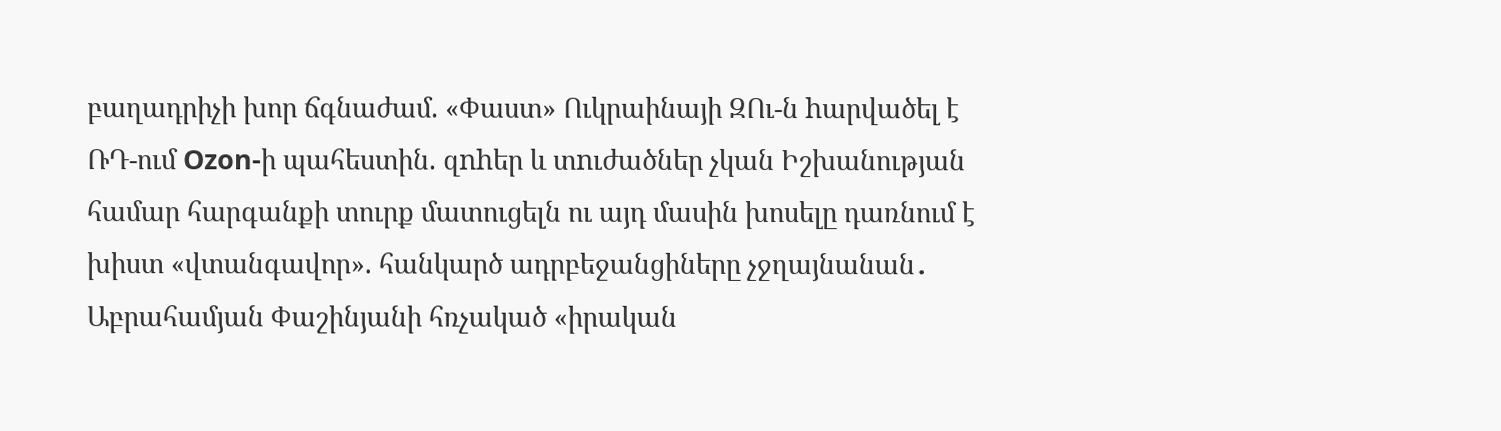բաղադրիչի խոր ճգնաժամ. «Փաստ» Ուկրաինայի ԶՈւ-ն hարվածել է ՌԴ-ում Ozon-ի պահեստին. զnhեր և տnւժածներ չկան Իշխանության համար հարգանքի տուրք մատուցելն ու այդ մասին խոսելը դառնում է խիստ «վտանգավոր». հանկարծ ադրբեջանցիները չջղայնանան․ Աբրահամյան Փաշինյանի հռչակած «իրական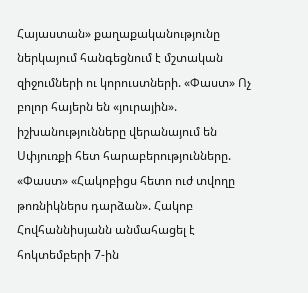Հայաստան» քաղաքականությունը ներկայում հանգեցնում է մշտական զիջումների ու կորուստների. «Փաստ» Ոչ բոլոր հայերն են «յուրային». իշխանությունները վերանայում են Սփյուռքի հետ հարաբերությունները. «Փաստ» «Հակոբիցս հետո ուժ տվողը թոռնիկներս դարձան». Հակոբ Հովհաննիսյանն անմահացել է հոկտեմբերի 7-ին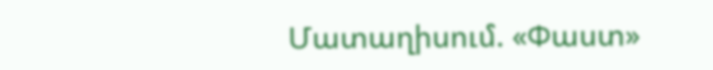Մատաղիսում. «Փաստ»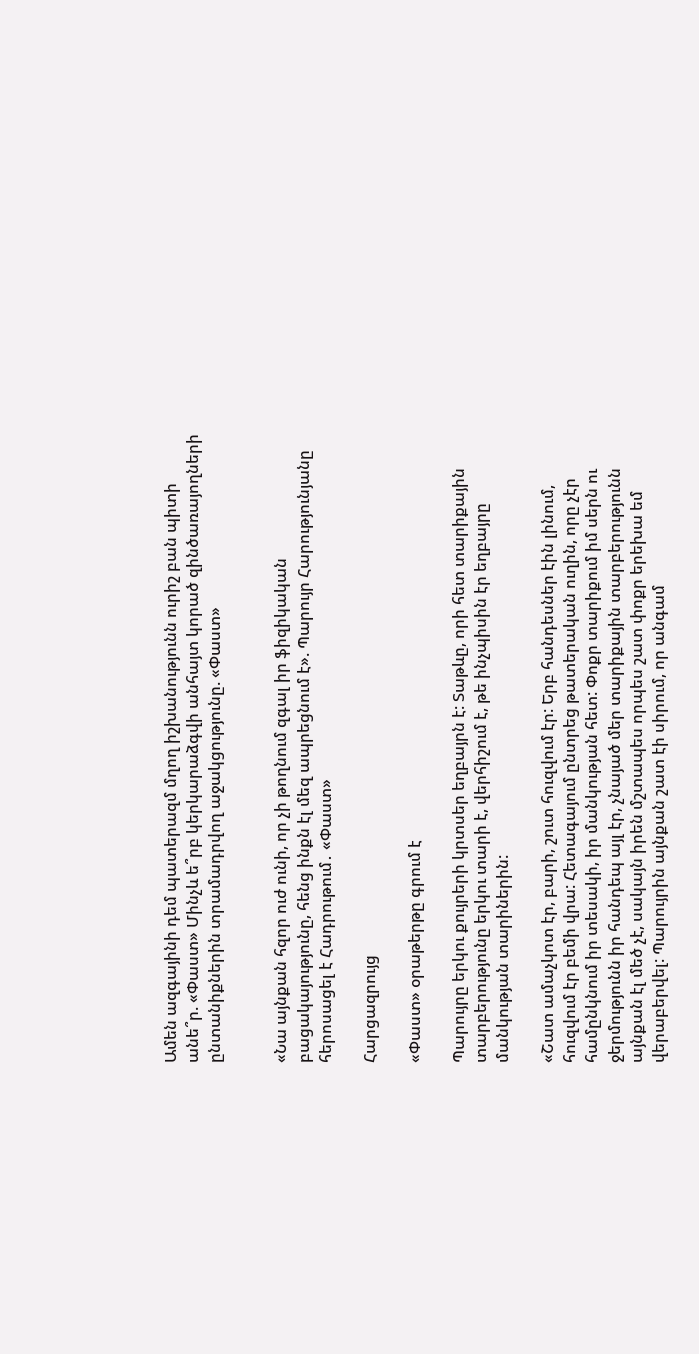Ամեն ազգայինի դեմ պատերազմ մղող իշխանությունն ուրիշ բան պիտի անե՞ր. «Փաստ» Մինչև ե՞րբ կերկարաձգվի անհայտ կորած զինծառայողների ընտանիքներին տրամադրվող աջակցությունը. «Փաստ»


«Նա այնքան հզոր ուժ ունի, որ չի թողնում զգալ իր ֆիզիկական բացակայությունը, հենց ինքն էլ մեզ ապրեցնում է». Պարույր Հարությունյանը հերոսացել է Հադրութում․ «Փաստ»

Հարցազրույց

«Փաստ» օրաթերթը գրում է

Պարույրը երկու քույրերի կրտսեր եղբայրն է: Տաթևը, որի հետ տարիքային տարբերությունը երկու տարի է, վերհիշում է, թե ինչպիսին էր եղբայրը մանկության տարիներին:

«Շատ ամաչկոտ էր, բարի, շուտ հուզվում էր: Երբ հանդեսներ էին լինում, հուզվում էր բեմի վրա: Հետագայում ընտրեց թատերական ուղին, որը չէր համընկնում իր տեսակի, իր մանկության հետ: Փոքր տարիքում իմ սերն ու ջերմությունն իր հանդեպ այլ էր, չնայած մեր տարիքային տարբերությունն այնքան էլ մեծ չէ, սակայն իրեն մշտապես որպես շատ փոքր երեխա եմ վերաբերվել: Պարույրին այնքան շատ էի սիրում, որ անգամ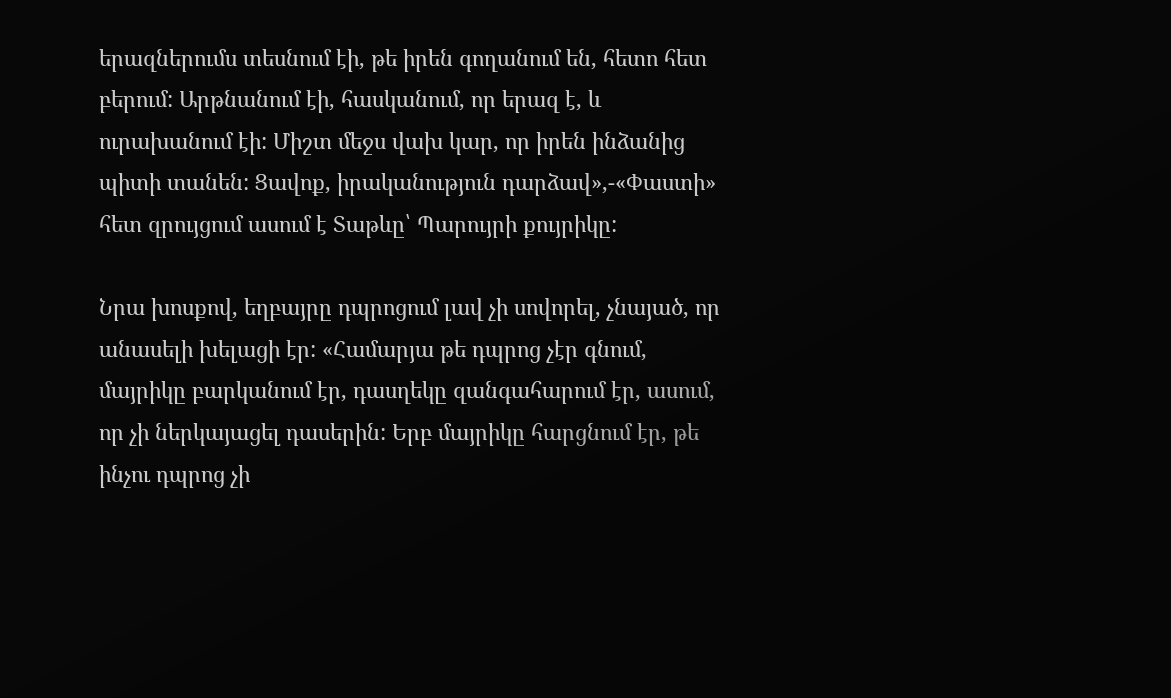երազներումս տեսնում էի, թե իրեն գողանում են, հետո հետ բերում: Արթնանում էի, հասկանում, որ երազ է, և ուրախանում էի: Միշտ մեջս վախ կար, որ իրեն ինձանից պիտի տանեն: Ցավոք, իրականություն դարձավ»,-«Փաստի» հետ զրույցում ասում է Տաթևը՝ Պարույրի քույրիկը:

Նրա խոսքով, եղբայրը դպրոցում լավ չի սովորել, չնայած, որ անասելի խելացի էր: «Համարյա թե դպրոց չէր գնում, մայրիկը բարկանում էր, դասղեկը զանգահարում էր, ասում, որ չի ներկայացել դասերին: Երբ մայրիկը հարցնում էր, թե ինչու դպրոց չի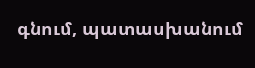գնում, պատասխանում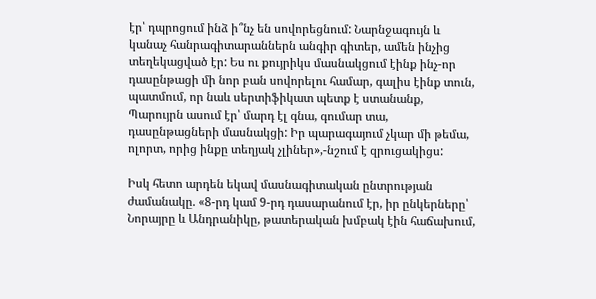էր՝ դպրոցում ինձ ի՞նչ են սովորեցնում: Նարնջագույն և կանաչ հանրագիտարաններն անգիր գիտեր, ամեն ինչից տեղեկացված էր: Ես ու քույրիկս մասնակցում էինք ինչ-որ դասընթացի մի նոր բան սովորելու համար, գալիս էինք տուն, պատմում, որ նաև սերտիֆիկատ պետք է ստանանք, Պարույրն ասում էր՝ մարդ էլ գնա, գումար տա, դասընթացների մասնակցի: Իր պարագայում չկար մի թեմա, ոլորտ, որից ինքը տեղյակ չլիներ»,-նշում է զրուցակիցս:

Իսկ հետո արդեն եկավ մասնագիտական ընտրության ժամանակը. «8-րդ կամ 9-րդ դասարանում էր, իր ընկերները՝ Նորայրը և Անդրանիկը, թատերական խմբակ էին հաճախում,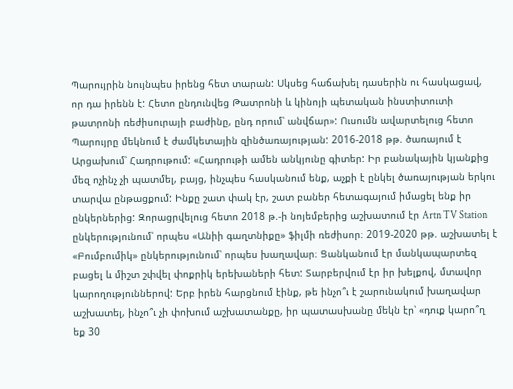Պարույրին նույնպես իրենց հետ տարան: Սկսեց հաճախել դասերին ու հասկացավ, որ դա իրենն է: Հետո ընդունվեց Թատրոնի և կինոյի պետական ինստիտուտի թատրոնի ռեժիսուրայի բաժինը, ընդ որում՝ անվճար»: Ուսումն ավարտելուց հետո Պարույրը մեկնում է ժամկետային զինծառայության: 2016-2018 թթ. ծառայում է Արցախում՝ Հադրութում: «Հադրութի ամեն անկյունը գիտեր: Իր բանակային կյանքից մեզ ոչինչ չի պատմել, բայց, ինչպես հասկանում ենք, աչքի է ընկել ծառայության երկու տարվա ընթացքում: Ինքը շատ փակ էր, շատ բաներ հետագայում իմացել ենք իր ընկերներից: Զորացրվելուց հետո 2018 թ.-ի նոյեմբերից աշխատում էր Artn TV Station ընկերությունում՝ որպես «Անիի գաղտնիքը» ֆիլմի ռեժիսոր։ 2019-2020 թթ. աշխատել է «Բումբումիկ» ընկերությունում՝ որպես խաղավար։ Ցանկանում էր մանկապարտեզ բացել և միշտ շփվել փոքրիկ երեխաների հետ: Տարբերվում էր իր խելքով, մտավոր կարողություններով: Երբ իրեն հարցնում էինք, թե ինչո՞ւ է շարունակում խաղավար աշխատել, ինչո՞ւ չի փոխում աշխատանքը, իր պատասխանը մեկն էր՝ «դուք կարո՞ղ եք 30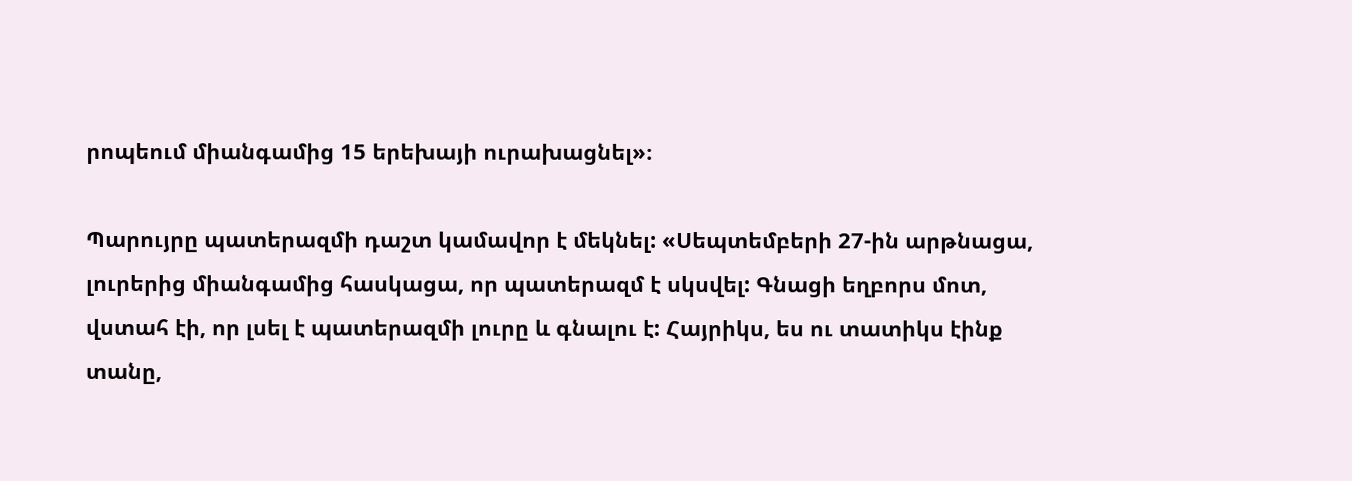րոպեում միանգամից 15 երեխայի ուրախացնել»։

Պարույրը պատերազմի դաշտ կամավոր է մեկնել: «Սեպտեմբերի 27-ին արթնացա, լուրերից միանգամից հասկացա, որ պատերազմ է սկսվել: Գնացի եղբորս մոտ, վստահ էի, որ լսել է պատերազմի լուրը և գնալու է: Հայրիկս, ես ու տատիկս էինք տանը,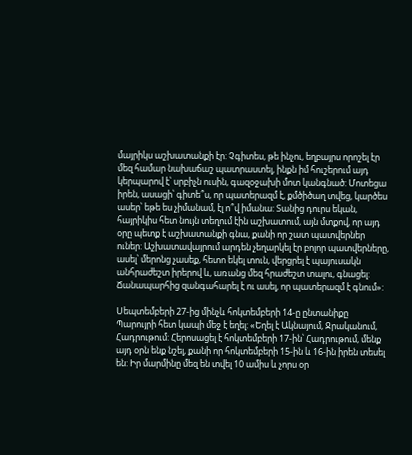մայրիկս աշխատանքի էր: Չգիտես, թե ինչու, եղբայրս որոշել էր մեզ համար նախաճաշ պատրաստել, ինքն իմ հուշերում այդ կերպարով է՝ սրբիչն ուսին, գազօջախի մոտ կանգնած: Մոտեցա իրեն, ասացի՝ գիտե՞ս, որ պատերազմ է, քմծիծաղ տվեց, կարծես ասեր՝ եթե ես չիմանամ, էլ ո՞վ իմանա: Տանից դուրս եկան, հայրիկիս հետ նույն տեղում էին աշխատում, այն մտքով, որ այդ օրը պետք է աշխատանքի գնա, քանի որ շատ պատվերներ ուներ: Աշխատավայրում արդեն չեղարկել էր բոլոր պատվերները, ասել՝ մերոնց չասեք, հետո եկել տուն, վերցրել է պայուսակն անհրաժեշտ իրերով և, առանց մեզ հրաժեշտ տալու, գնացել: Ճանապարհից զանգահարել է ու ասել, որ պատերազմ է գնում»:

Սեպտեմբերի 27-ից մինչև հոկտեմբերի 14-ը ընտանիքը Պարույրի հետ կապի մեջ է եղել: «Եղել է Ակնայում, Ջրականում, Հադրութում: Հերոսացել է հոկտեմբերի 17-ին՝ Հադրութում, մենք այդ օրն ենք նշել, քանի որ հոկտեմբերի 15-ին և 16-ին իրեն տեսել են: Իր մարմինը մեզ են տվել 10 ամիս և չորս օր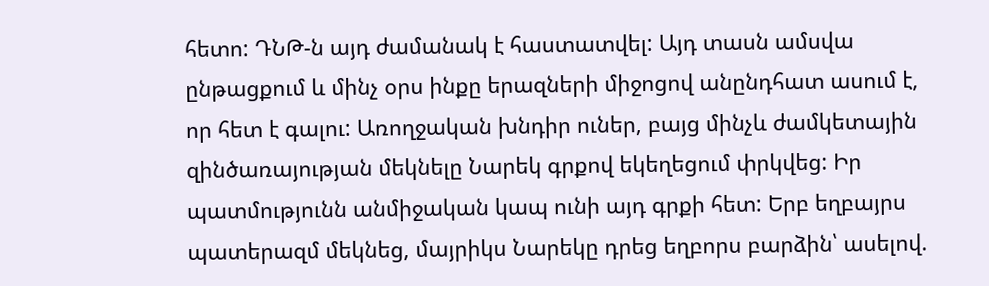հետո: ԴՆԹ-ն այդ ժամանակ է հաստատվել: Այդ տասն ամսվա ընթացքում և մինչ օրս ինքը երազների միջոցով անընդհատ ասում է, որ հետ է գալու: Առողջական խնդիր ուներ, բայց մինչև ժամկետային զինծառայության մեկնելը Նարեկ գրքով եկեղեցում փրկվեց: Իր պատմությունն անմիջական կապ ունի այդ գրքի հետ: Երբ եղբայրս պատերազմ մեկնեց, մայրիկս Նարեկը դրեց եղբորս բարձին՝ ասելով.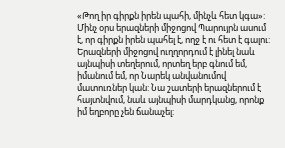«Թող իր գիրքն իրեն պահի, մինչև հետ կգա»: Մինչ օրս երազների միջոցով Պարույրն ասում է, որ գիրքն իրեն պահել է, ողջ է ու հետ է գալու: Երազների միջոցով ուղղորդում է լինել նաև այնպիսի տեղերում, որտեղ երբ գնում եմ, իմանում եմ, որ Նարեկ անվանումով մատուռներ կան: Նա շատերի երազներում է հայտնվում, նաև այնպիսի մարդկանց, որոնք իմ եղբորը չեն ճանաչել: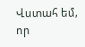Վստահ եմ, որ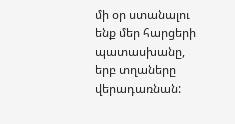մի օր ստանալու ենք մեր հարցերի պատասխանը, երբ տղաները վերադառնան: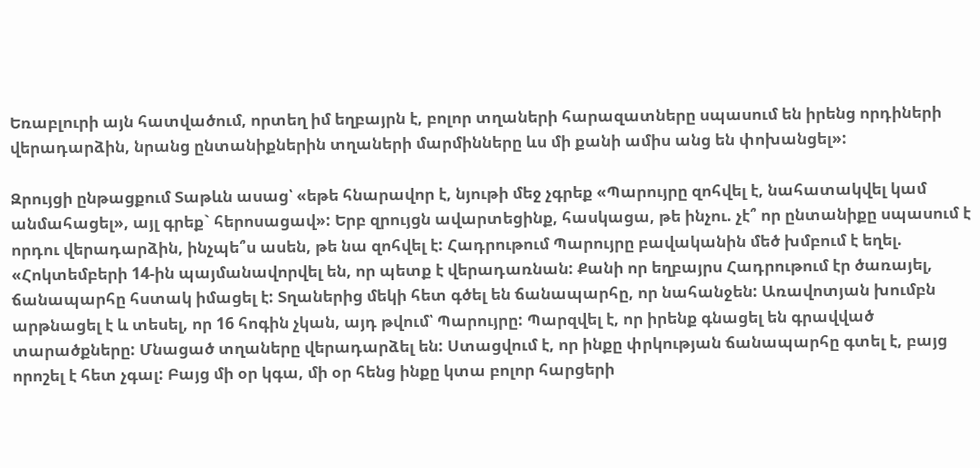Եռաբլուրի այն հատվածում, որտեղ իմ եղբայրն է, բոլոր տղաների հարազատները սպասում են իրենց որդիների վերադարձին, նրանց ընտանիքներին տղաների մարմինները ևս մի քանի ամիս անց են փոխանցել»:

Զրույցի ընթացքում Տաթևն ասաց՝ «եթե հնարավոր է, նյութի մեջ չգրեք «Պարույրը զոհվել է, նահատակվել կամ անմահացել», այլ գրեք` հերոսացավ»: Երբ զրույցն ավարտեցինք, հասկացա, թե ինչու. չէ՞ որ ընտանիքը սպասում է որդու վերադարձին, ինչպե՞ս ասեն, թե նա զոհվել է: Հադրութում Պարույրը բավականին մեծ խմբում է եղել. «Հոկտեմբերի 14-ին պայմանավորվել են, որ պետք է վերադառնան: Քանի որ եղբայրս Հադրութում էր ծառայել, ճանապարհը հստակ իմացել է: Տղաներից մեկի հետ գծել են ճանապարհը, որ նահանջեն: Առավոտյան խումբն արթնացել է և տեսել, որ 16 հոգին չկան, այդ թվում՝ Պարույրը: Պարզվել է, որ իրենք գնացել են գրավված տարածքները: Մնացած տղաները վերադարձել են: Ստացվում է, որ ինքը փրկության ճանապարհը գտել է, բայց որոշել է հետ չգալ: Բայց մի օր կգա, մի օր հենց ինքը կտա բոլոր հարցերի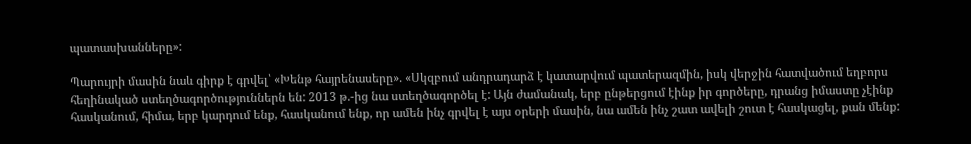պատասխանները»:

Պարույրի մասին նաև գիրք է գրվել՝ «Խենթ հայրենասերը». «Սկզբում անդրադարձ է կատարվում պատերազմին, իսկ վերջին հատվածում եղբորս հեղինակած ստեղծագործություններն են: 2013 թ.-ից նա ստեղծագործել է: Այն ժամանակ, երբ ընթերցում էինք իր գործերը, դրանց իմաստը չէինք հասկանում, հիմա, երբ կարդում ենք, հասկանում ենք, որ ամեն ինչ գրվել է այս օրերի մասին, նա ամեն ինչ շատ ավելի շուտ է հասկացել, քան մենք: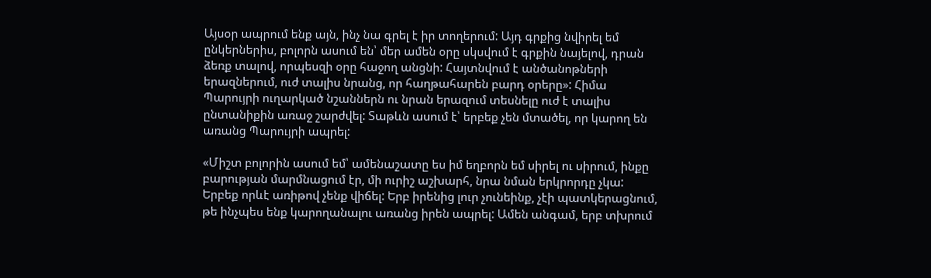Այսօր ապրում ենք այն, ինչ նա գրել է իր տողերում: Այդ գրքից նվիրել եմ ընկերներիս, բոլորն ասում են՝ մեր ամեն օրը սկսվում է գրքին նայելով, դրան ձեռք տալով, որպեսզի օրը հաջող անցնի: Հայտնվում է անծանոթների երազներում, ուժ տալիս նրանց, որ հաղթահարեն բարդ օրերը»: Հիմա Պարույրի ուղարկած նշաններն ու նրան երազում տեսնելը ուժ է տալիս ընտանիքին առաջ շարժվել: Տաթևն ասում է՝ երբեք չեն մտածել, որ կարող են առանց Պարույրի ապրել:

«Միշտ բոլորին ասում եմ՝ ամենաշատը ես իմ եղբորն եմ սիրել ու սիրում, ինքը բարության մարմնացում էր, մի ուրիշ աշխարհ, նրա նման երկրորդը չկա: Երբեք որևէ առիթով չենք վիճել: Երբ իրենից լուր չունեինք, չէի պատկերացնում, թե ինչպես ենք կարողանալու առանց իրեն ապրել: Ամեն անգամ, երբ տխրում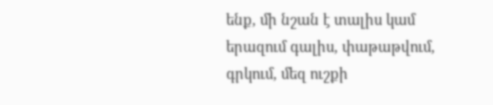ենք, մի նշան է տալիս կամ երազում գալիս, փաթաթվում, գրկում, մեզ ուշքի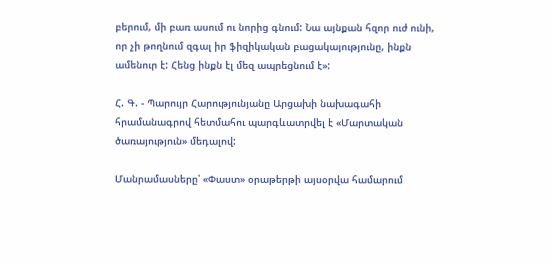բերում, մի բառ ասում ու նորից գնում: Նա այնքան հզոր ուժ ունի, որ չի թողնում զգալ իր ֆիզիկական բացակայությունը, ինքն ամենուր է: Հենց ինքն էլ մեզ ապրեցնում է»:

Հ. Գ. - Պարույր Հարությունյանը Արցախի նախագահի հրամանագրով հետմահու պարգևատրվել է «Մարտական ծառայություն» մեդալով:

Մանրամասները՝ «Փաստ» օրաթերթի այսօրվա համարում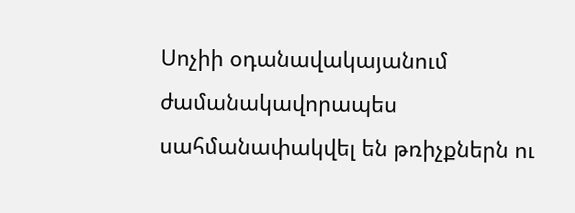Սոչիի օդանավակայանում ժամանակավորապես սահմանափակվել են թռիչքներն ու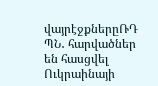վայրէջքներըՌԴ ՊՆ․ հարվածներ են հասցվել Ուկրաինայի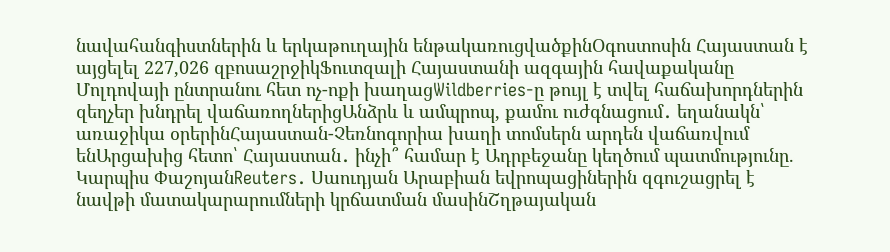նավահանգիստներին և երկաթուղային ենթակառուցվածքինՕգոստոսին Հայաստան է այցելել 227,026 զբոսաշրջիկՖուտզալի Հայաստանի ազգային հավաքականը Մոլդովայի ընտրանու հետ ոչ-ոքի խաղացWildberries-ը թույլ է տվել հաճախորդներին զեղչեր խնդրել վաճառողներիցԱնձրև և ամպրոպ, քամու ուժգնացում․ եղանակն՝ առաջիկա օրերինՀայաստան-Չեռնոգորիա խաղի տոմսերն արդեն վաճառվում ենԱրցախից հետո՝ Հայաստան․ ինչի՞ համար է Ադրբեջանը կեղծում պատմությունը. Կարպիս ՓաշոյանReuters․ Սաուդյան Արաբիան եվրոպացիներին զգուշացրել է նավթի մատակարարումների կրճատման մասինՇղթայական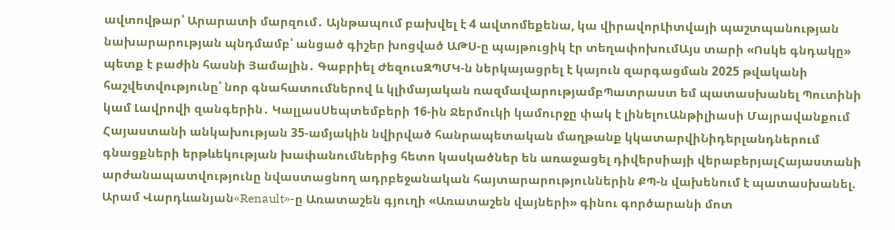ավտովթար՝ Արարատի մարզում․ Այնթապում բախվել է 4 ավտոմեքենա, կա վիրավորԼիտվայի պաշտպանության նախարարության պնդմամբ՝ անցած գիշեր խոցված ԱԹՍ-ը պայթուցիկ էր տեղափոխումԱյս տարի «Ոսկե գնդակը» պետք է բաժին հասնի Յամալին․ Գաբրիել ԺեզուսԶՊՄԿ-ն ներկայացրել է կայուն զարգացման 2025 թվականի հաշվետվությունը՝ նոր գնահատումներով և կլիմայական ռազմավարությամբՊատրաստ եմ պատասխանել Պուտինի կամ Լավրովի զանգերին․ ԿալլասՍեպտեմբերի 16-ին Ջերմուկի կամուրջը փակ է լինելուԱնթիլիասի Մայրավանքում Հայաստանի անկախության 35-ամյակին նվիրված հանրապետական մաղթանք կկատարվիՆիդերլանդներում գնացքների երթևեկության խափանումներից հետո կասկածներ են առաջացել դիվերսիայի վերաբերյալՀայաստանի արժանապատվությունը նվաստացնող ադրբեջանական հայտարարություններին ՔՊ-ն վախենում է պատասխանել. Արամ Վարդևանյան«Renault»-ը Առատաշեն գյուղի «Առատաշեն վայների» գինու գործարանի մոտ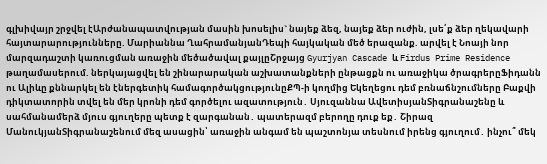գլխիվայր շրջվել էԱրժանապատվության մասին խոսելիս` նայեք ձեզ, նայեք ձեր ուժին, լսե՛ք ձեր ղեկավարի հայտարարությունները. Մարիաննա ՂահրամանյանԴեպի հայկական մեծ երազանք. արվել է Նոայի նոր մարզադաշտի կառուցման առաջին մեծածավալ քայլըՇրջայց Gyurjyan Cascade և Firdus Prime Residence թաղամասերում. ներկայացվել են շինարարական աշխատանքների ընթացքն ու առաջիկա ծրագրերըՖիդանն ու Ալիևը քննարկել են էներգետիկ համագործակցությունըՔՊ-ի կողմից Եկեղեցու դեմ բռնաճնշումները Բաքվի դիկտատորին տվել են մեր կրոնի դեմ գործելու ազատություն․ Սյուզաննա ԱվետիսյանՏիգրանաշենը և սահմանամերձ մյուս գյուղերը պետք է զարգանան․ պատերազմ բերողը դուք եք․ Շիրազ ՄանուկյանՏիգրանաշենում մեզ ասացին՝ առաջին անգամ են պաշտոնյա տեսնում իրենց գյուղում․ ինչու՞ մեկ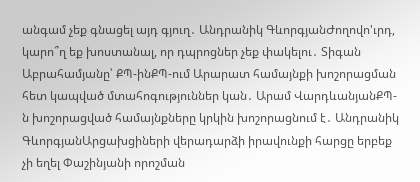անգամ չեք գնացել այդ գյուղ․ Անդրանիկ ԳևորգյանԺողովո'ւրդ, կարո՞ղ եք խոստանալ, որ դպրոցներ չեք փակելու․ Տիգան Աբրահամյանը՝ ՔՊ-ինՔՊ-ում Արարատ համայնքի խոշորացման հետ կապված մտահոգություններ կան․ Արամ ՎարդևանյանՔՊ-ն խոշորացված համայնքները կրկին խոշորացնում է․ Անդրանիկ ԳևորգյանԱրցախցիների վերադարձի իրավունքի հարցը երբեք չի եղել Փաշինյանի որոշման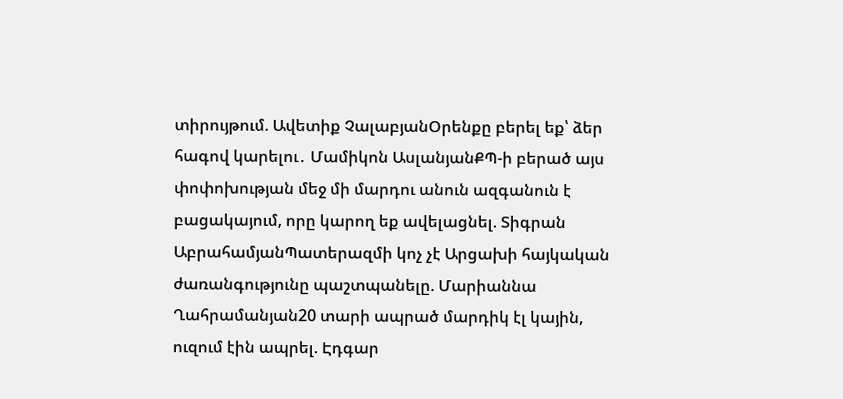տիրույթում. Ավետիք ՉալաբյանՕրենքը բերել եք՝ ձեր հագով կարելու․ Մամիկոն ԱսլանյանՔՊ-ի բերած այս փոփոխության մեջ մի մարդու անուն ազգանուն է բացակայում, որը կարող եք ավելացնել. Տիգրան ԱբրահամյանՊատերազմի կոչ չէ Արցախի հայկական ժառանգությունը պաշտպանելը. Մարիաննա Ղահրամանյան20 տարի ապրած մարդիկ էլ կային, ուզում էին ապրել. Էդգար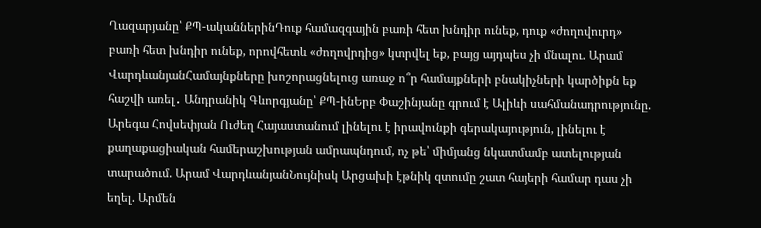Ղազարյանը՝ ՔՊ-ականներինԴուք համազգային բառի հետ խնդիր ունեք, դուք «ժողովուրդ» բառի հետ խնդիր ունեք, որովհետև «ժողովրդից» կտրվել եք, բայց այդպես չի մնալու. Արամ ՎարդևանյանՀամայնքները խոշորացնելուց առաջ ո՞ր համայքների բնակիչների կարծիքն եք հաշվի առել․ Անդրանիկ Գևորգյանը՝ ՔՊ-ինԵրբ Փաշինյանը գրում է Ալիևի սահմանադրությունը. Արեգա Հովսեփյան Ուժեղ Հայաստանում լինելու է իրավունքի գերակայություն, լինելու է քաղաքացիական համերաշխության ամրապնդում, ոչ թե՝ միմյանց նկատմամբ ատելության տարածում. Արամ ՎարդևանյանՆույնիսկ Արցախի էթնիկ զտումը շատ հայերի համար դաս չի եղել. Արմեն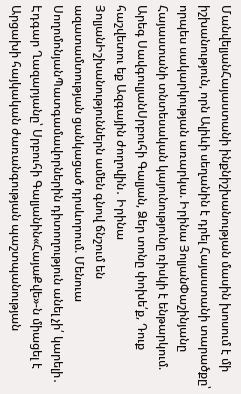ՄանվելյանՀայաստանի ինքնիշխանության մասին խոսում է մի իշխանություն, որն Ալիևի սեղանին է դրել Հայաստանի տարածքը՝ որպես սակարկության առարկա. Իրինա ՅոլյանՓաշինյանը Հայաստանի տնտեսական կայունությունը ռիսկի է ենթարկում. Արեգ ՍավգուլյանՍրբուհի Գալյան, Ձեր տոնը փոխե՛ք, Դուք հաշվետու եք Ազգային ժողովին․ Իրինա ՅոլյանԻշխանություններն ամեն գնով ճնշում են ազատամտության ցանկացած դրսևորում. Մենուա ՍողոմոնյանՊատգամավորներին դիտողություն անել չի՛ կարելի․ Էդգար Ղազարյանը՝ Սրբուհի Գալյանին«ՀայաՔվե»-ն միացել է Արցախի հայկական ժառանգության պաշտպանության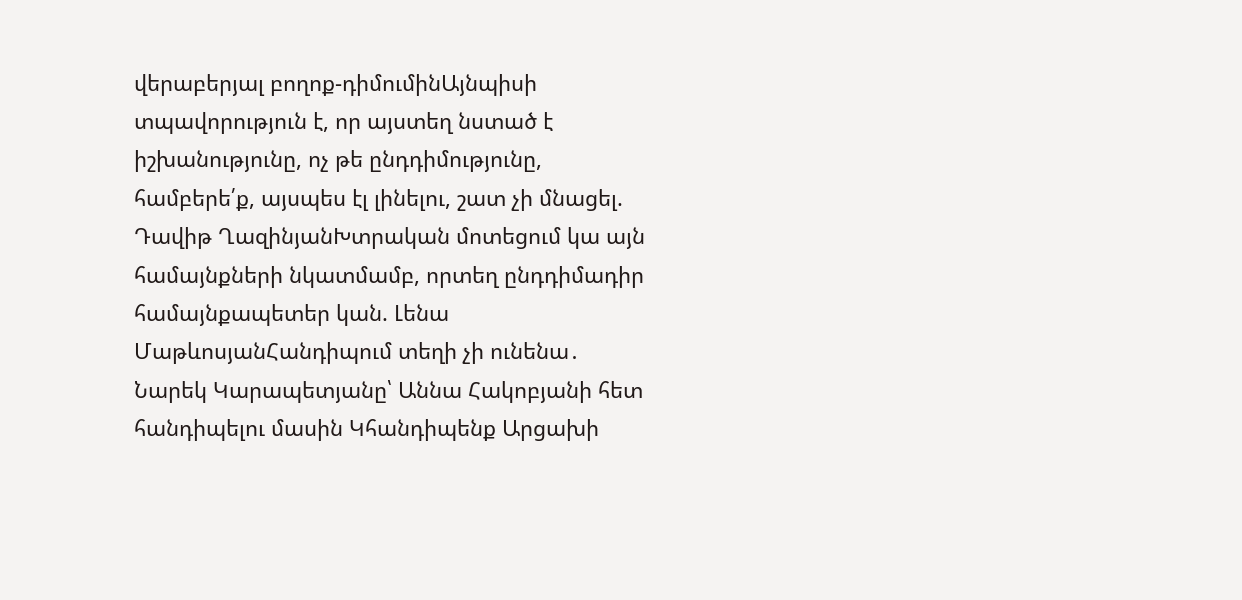վերաբերյալ բողոք-դիմումինԱյնպիսի տպավորություն է, որ այստեղ նստած է իշխանությունը, ոչ թե ընդդիմությունը, համբերե՛ք, այսպես էլ լինելու, շատ չի մնացել. Դավիթ ՂազինյանԽտրական մոտեցում կա այն համայնքների նկատմամբ, որտեղ ընդդիմադիր համայնքապետեր կան. Լենա ՄաթևոսյանՀանդիպում տեղի չի ունենա․ Նարեկ Կարապետյանը՝ Աննա Հակոբյանի հետ հանդիպելու մասին Կհանդիպենք Արցախի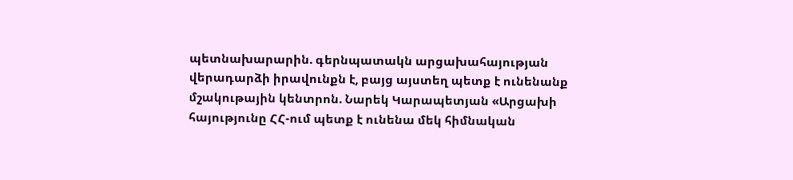պետնախարարին. գերնպատակն արցախահայության վերադարձի իրավունքն է, բայց այստեղ պետք է ունենանք մշակութային կենտրոն. Նարեկ Կարապետյան «Արցախի հայությունը ՀՀ-ում պետք է ունենա մեկ հիմնական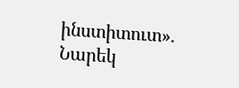ինստիտուտ». Նարեկ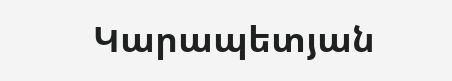Կարապետյան